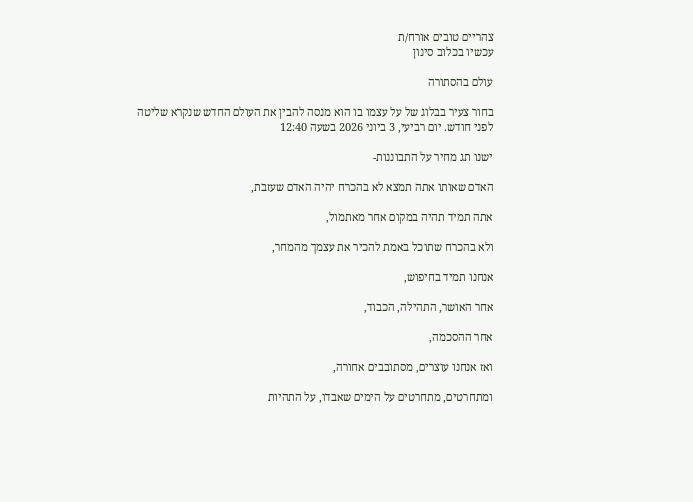צהריים טובים אורח/ת
עכשיו בכלוב סינון

עולם בהסתורה

בחור צעיר בבלוג של על עצמו בו הוא מנסה להבין את העולם החדש שנקרא שליטה
לפני חודש. יום רביעי, 3 ביוני 2026 בשעה 12:40

ישנו תג מחיר על התבוננות-

האדם שאותו אתה תמצא לא בהכרח יהיה האדם שעזבת,

אתה תמיד תהיה במקום אחר מאתמול,

ולא בהכרח שתוכל באמת להכיר את עצמך מהמחר,

אנחנו תמיד בחיפוש,

אחר האושר, התהילה, הכבוד,

אחר ההסכמה,

ואז אנחנו עוצרים, מסתובבים אחורה,

ומתחרטים, מתחרטים על הימים שאבדו, על התהיות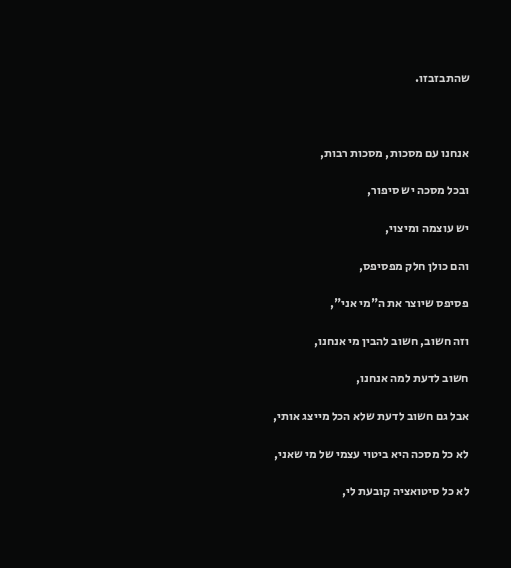שהתבזבזו.



אנחנו עם מסכות, מסכות רבות,

ובכל מסכה יש סיפור,

יש עוצמה ומיצוי,

והם כולן חלק מפסיפס,

פסיפס שיוצר את ה"מי אני",

וזה חשוב, חשוב להבין מי אנחנו,

חשוב לדעת למה אנחנו,

אבל גם חשוב לדעת שלא הכל מייצג אותי,

לא כל מסכה היא ביטוי עצמי של מי שאני,

לא כל סיטואציה קובעת לי,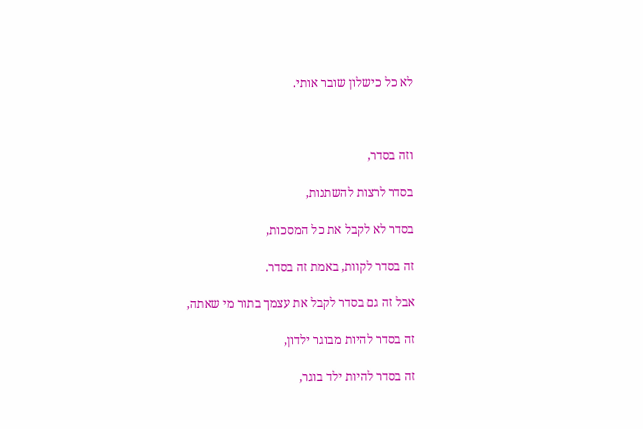לא כל כישלון שובר אותי.



וזה בסדר,

בסדר לרצות להשתנות,

בסדר לא לקבל את כל המסכות,

זה בסדר לקוות, באמת זה בסדר.

אבל זה גם בסדר לקבל את עצמך בתור מי שאתה,

זה בסדר להיות מבוגר ילדון,

זה בסדר להיות ילד בוגר,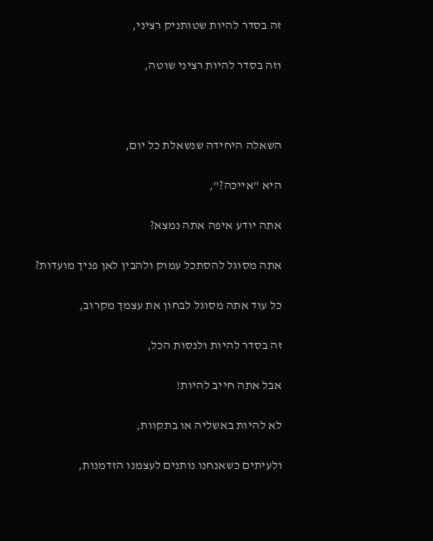זה בסדר להיות שטותניק רציני,

וזה בסדר להיות רציני שוטה,



השאלה היחידה שנשאלת כל יום,

היא "אייכה?",

אתה יודע איפה אתה נמצא?

אתה מסוגל להסתכל עמוק ולהבין לאן פניך מועדות?

כל עוד אתה מסוגל לבחון את עצמך מקרוב,

זה בסדר להיות ולנסות הכל,

אבל אתה חייב להיות!

לא להיות באשליה או בתקוות,

ולעיתים כשאנחנו נותנים לעצמנו הזדמנות,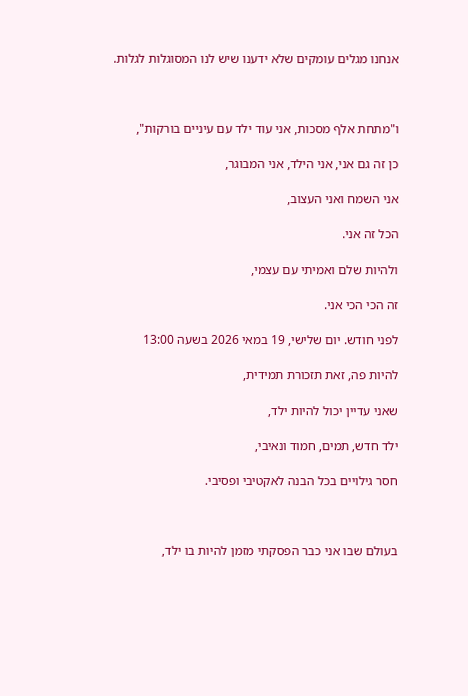אנחנו מגלים עומקים שלא ידענו שיש לנו המסוגלות לגלות.



ו"מתחת אלף מסכות, אני עוד ילד עם עיניים בורקות",

כן זה גם אני, אני הילד, אני המבוגר,

אני השמח ואני העצוב,

הכל זה אני.

ולהיות שלם ואמיתי עם עצמי,

זה הכי הכי אני.

לפני חודש. יום שלישי, 19 במאי 2026 בשעה 13:00

להיות פה, זאת תזכורת תמידית,

שאני עדיין יכול להיות ילד,

ילד חדש, תמים, חמוד ונאיבי,

חסר גילויים בכל הבנה לאקטיבי ופסיבי.



בעולם שבו אני כבר הפסקתי מזמן להיות בו ילד,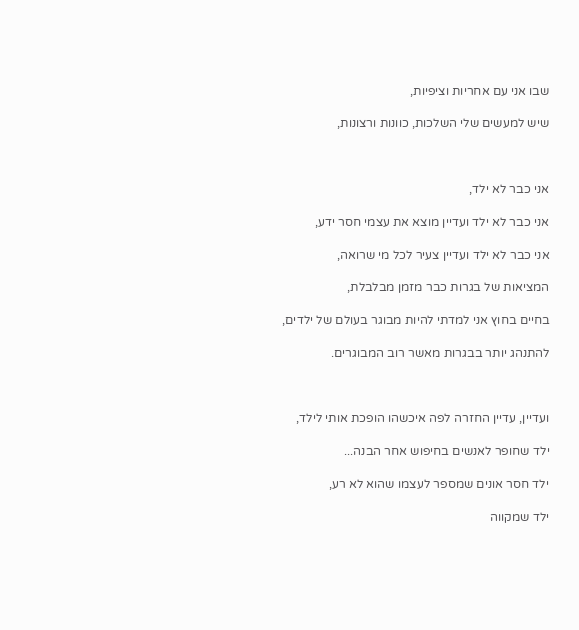שבו אני עם אחריות וציפיות,

שיש למעשים שלי השלכות, כוונות ורצונות,



אני כבר לא ילד,

אני כבר לא ילד ועדיין מוצא את עצמי חסר ידע,

אני כבר לא ילד ועדיין צעיר לכל מי שרואה,

המציאות של בגרות כבר מזמן מבלבלת,

בחיים בחוץ אני למדתי להיות מבוגר בעולם של ילדים,

להתנהג יותר בבגרות מאשר רוב המבוגרים.



ועדיין, עדיין החזרה לפה איכשהו הופכת אותי לילד,

ילד שחופר לאנשים בחיפוש אחר הבנה...

ילד חסר אונים שמספר לעצמו שהוא לא רע,

ילד שמקווה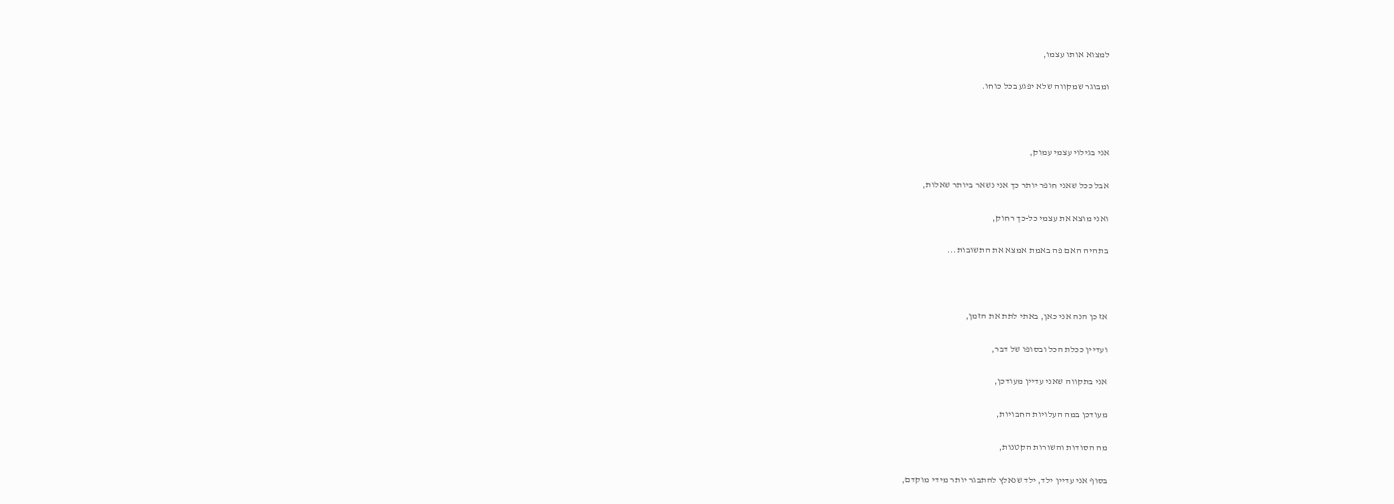למצוא אותו עצמו,

ומבוגר שמקווה שלא יפגע בכל כוחו.



אני בגילוי עצמי עמוק,

אבל ככל שאני חופר יותר כך אני נשאר ביותר שאלות,

ואני מוצא את עצמי כל-כך רחוק,

בתהיה האם פה באמת אמצא את התשובות...



אז כן הנה אני כאן, באתי לתת את הזמן,

ועדיין ככלת הכל ובסופו של דבר,

אני בתקווה שאני עדיין מעודכן,

מעודכן במה העלויות החבויות,

מה הסודות והשורות הקטנות,

בסוף אני עדיין ילד, ילד שנאלץ להתבגר יותר מידי מוקדם,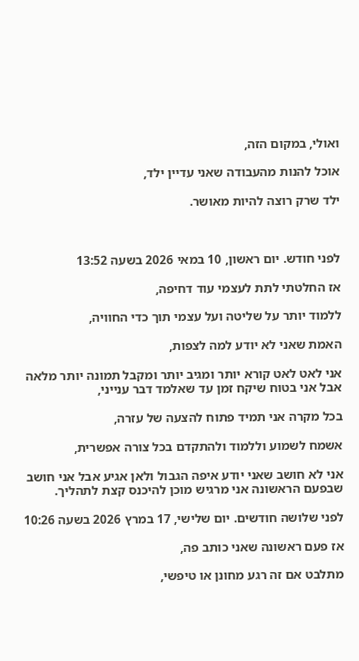ואולי, במקום הזה,

אוכל להנות מהעבודה שאני עדיין ילד,

ילד שרק רוצה להיות מאושר.



לפני חודש. יום ראשון, 10 במאי 2026 בשעה 13:52

אז החלטתי לתת לעצמי עוד דחיפה,

ללמוד יותר על שליטה ועל עצמי תוך כדי החוויה,

האמת שאני לא יודע למה לצפות,

אני לאט לאט קורא יותר ומגיב יותר ומקבל תמונה יותר מלאה אבל אני בטוח שיקח זמן עד שאלמד דבר ענייני,

בכל מקרה אני תמיד פתוח להצעה של עזרה,

אשמח לשמוע וללמוד ולהתקדם בכל צורה אפשרית,

אני לא חושב שאני יודע איפה הגבול ולאן אגיע אבל אני חושב שבפעם הראשונה אני מרגיש מוכן להיכנס קצת לתהליך.

לפני שלושה חודשים. יום שלישי, 17 במרץ 2026 בשעה 10:26

אז פעם ראשונה שאני כותב פה,

מתלבט אם זה רגע מחונן או טיפשי,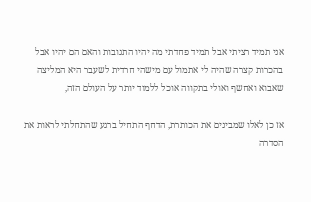אני תמיד רציתי אבל תמיד פחדתי מה יהיו התגובות והאם הם יהיו אבל בהכרות קצרה שהיה לי אתמול עם מישהי חרדית לשעבר היא המליצה שאבוא ואחשף ואולי בתקווה אוכל ללמוד יותר על העולם הזה,

אז כן לאלו שמבינים את הכותרת, הדחף התחיל ברגע שהתחלתי לראות את הסדרה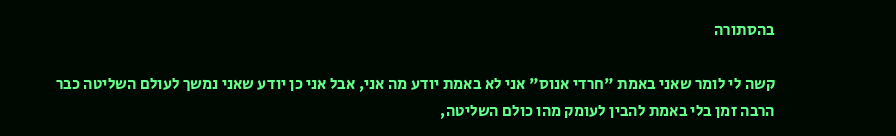בהסתורה

קשה לי לומר שאני באמת "חרדי אנוס" אני לא באמת יודע מה אני, אבל אני כן יודע שאני נמשך לעולם השליטה כבר הרבה זמן בלי באמת להבין לעומק מהו כולם השליטה,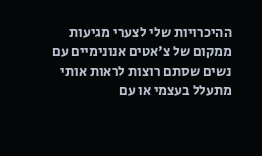ההיכרויות שלי לצערי מגיעות ממקום של צ'אטים אנונימיים עם נשים שסתם רוצות לראות אותי מתעלל בעצמי או עם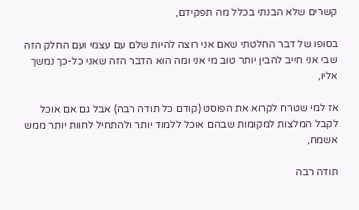קשרים שלא הבנתי בכלל מה תפקידם,

בסופו של דבר החלטתי שאם אני רוצה להיות שלם עם עצמי ועם החלק הזה שבי אני חייב להבין יותר טוב מי אני ומה הוא הדבר הזה שאני כל-כך נמשך אליו,

אז למי שטרח לקרוא את הפוסט (קודם כל תודה רבה) אבל גם אם אוכל לקבל המלצות למקומות שבהם אוכל ללמוד יותר ולהתחיל לחוות יותר ממש אשמח,

תודה רבה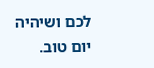לכם ושיהיה יום טוב.